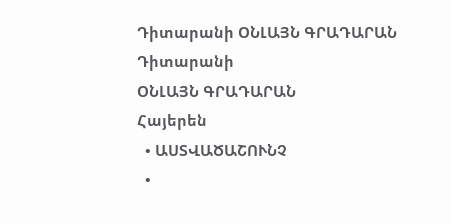Դիտարանի ՕՆԼԱՅՆ ԳՐԱԴԱՐԱՆ
Դիտարանի
ՕՆԼԱՅՆ ԳՐԱԴԱՐԱՆ
Հայերեն
  • ԱՍՏՎԱԾԱՇՈՒՆՉ
  •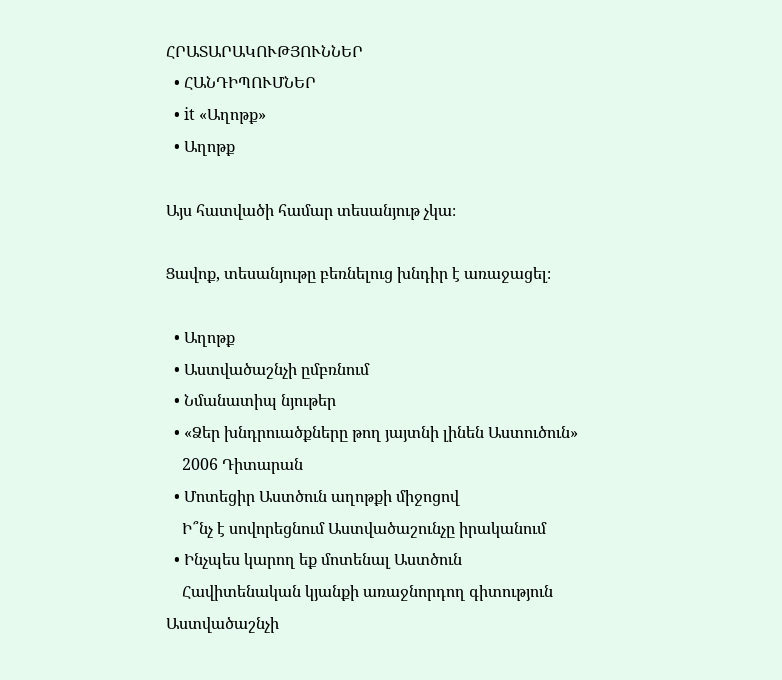ՀՐԱՏԱՐԱԿՈՒԹՅՈՒՆՆԵՐ
  • ՀԱՆԴԻՊՈՒՄՆԵՐ
  • it «Աղոթք»
  • Աղոթք

Այս հատվածի համար տեսանյութ չկա։

Ցավոք, տեսանյութը բեռնելուց խնդիր է առաջացել։

  • Աղոթք
  • Աստվածաշնչի ըմբռնում
  • Նմանատիպ նյութեր
  • «Ձեր խնդրուածքները թող յայտնի լինեն Աստուծուն»
    2006 Դիտարան
  • Մոտեցիր Աստծուն աղոթքի միջոցով
    Ի՞նչ է սովորեցնում Աստվածաշունչը իրականում
  • Ինչպես կարող եք մոտենալ Աստծուն
    Հավիտենական կյանքի առաջնորդող գիտություն
Աստվածաշնչի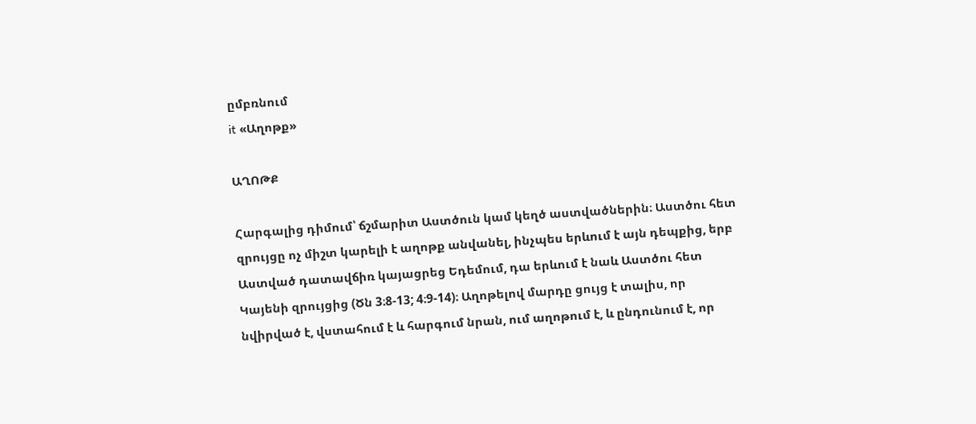ըմբռնում
it «Աղոթք»

ԱՂՈԹՔ

Հարգալից դիմում՝ ճշմարիտ Աստծուն կամ կեղծ աստվածներին։ Աստծու հետ զրույցը ոչ միշտ կարելի է աղոթք անվանել, ինչպես երևում է այն դեպքից, երբ Աստված դատավճիռ կայացրեց Եդեմում, դա երևում է նաև Աստծու հետ Կայենի զրույցից (Ծն 3։8-13; 4։9-14)։ Աղոթելով մարդը ցույց է տալիս, որ նվիրված է, վստահում է և հարգում նրան, ում աղոթում է, և ընդունում է, որ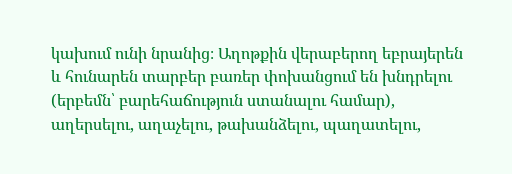կախում ունի նրանից։ Աղոթքին վերաբերող եբրայերեն և հունարեն տարբեր բառեր փոխանցում են խնդրելու (երբեմն՝ բարեհաճություն ստանալու համար), աղերսելու, աղաչելու, թախանձելու, պաղատելու,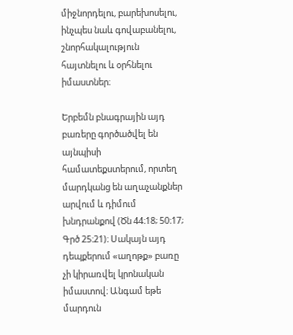միջնորդելու, բարեխոսելու, ինչպես նաև գովաբանելու, շնորհակալություն հայտնելու և օրհնելու իմաստներ։

Երբեմն բնագրային այդ բառերը գործածվել են այնպիսի համատեքստերում, որտեղ մարդկանց են աղաչանքներ արվում և դիմում խնդրանքով (Ծն 44։18; 50։17; Գրծ 25։21)։ Սակայն այդ դեպքերում «աղոթք» բառը չի կիրառվել կրոնական իմաստով։ Անգամ եթե մարդուն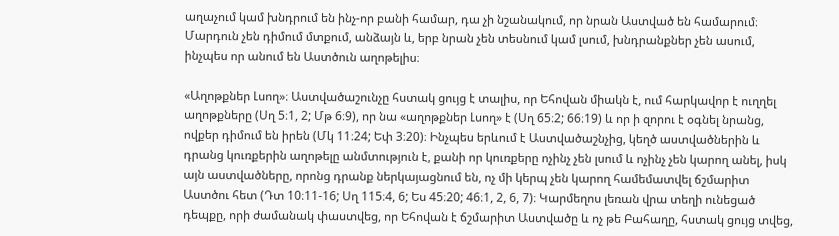աղաչում կամ խնդրում են ինչ-որ բանի համար, դա չի նշանակում, որ նրան Աստված են համարում։ Մարդուն չեն դիմում մտքում, անձայն և, երբ նրան չեն տեսնում կամ լսում, խնդրանքներ չեն ասում, ինչպես որ անում են Աստծուն աղոթելիս։

«Աղոթքներ Լսող»։ Աստվածաշունչը հստակ ցույց է տալիս, որ Եհովան միակն է, ում հարկավոր է ուղղել աղոթքները (Սղ 5։1, 2; Մթ 6։9), որ նա «աղոթքներ Լսող» է (Սղ 65։2; 66։19) և որ ի զորու է օգնել նրանց, ովքեր դիմում են իրեն (Մկ 11։24; Եփ 3։20)։ Ինչպես երևում է Աստվածաշնչից, կեղծ աստվածներին և դրանց կուռքերին աղոթելը անմտություն է, քանի որ կուռքերը ոչինչ չեն լսում և ոչինչ չեն կարող անել, իսկ այն աստվածները, որոնց դրանք ներկայացնում են, ոչ մի կերպ չեն կարող համեմատվել ճշմարիտ Աստծու հետ (Դտ 10։11-16; Սղ 115։4, 6; Ես 45։20; 46։1, 2, 6, 7)։ Կարմեղոս լեռան վրա տեղի ունեցած դեպքը, որի ժամանակ փաստվեց, որ Եհովան է ճշմարիտ Աստվածը և ոչ թե Բահաղը, հստակ ցույց տվեց,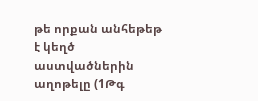թե որքան անհեթեթ է կեղծ աստվածներին աղոթելը (1Թգ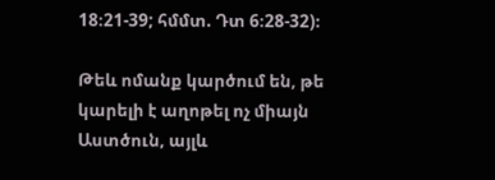18։21-39; հմմտ. Դտ 6։28-32)։

Թեև ոմանք կարծում են, թե կարելի է աղոթել ոչ միայն Աստծուն, այլև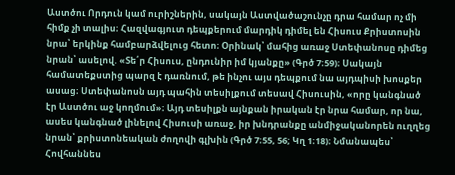Աստծու Որդուն կամ ուրիշներին, սակայն Աստվածաշունչը դրա համար ոչ մի հիմք չի տալիս։ Հազվագյուտ դեպքերում մարդիկ դիմել են Հիսուս Քրիստոսին նրա՝ երկինք համբարձվելուց հետո։ Օրինակ՝ մահից առաջ Ստեփանոսը դիմեց նրան՝ ասելով. «Տե՛ր Հիսուս, ընդունիր իմ կյանքը» (Գրծ 7։59)։ Սակայն համատեքստից պարզ է դառնում, թե ինչու այս դեպքում նա այդպիսի խոսքեր ասաց։ Ստեփանոսն այդ պահին տեսիլքում տեսավ Հիսուսին, «որը կանգնած էր Աստծու աջ կողմում»։ Այդ տեսիլքն այնքան իրական էր նրա համար, որ նա, ասես կանգնած լինելով Հիսուսի առաջ, իր խնդրանքը անմիջականորեն ուղղեց նրան՝ քրիստոնեական ժողովի գլխին (Գրծ 7։55, 56; Կղ 1։18)։ Նմանապես՝ Հովհաննես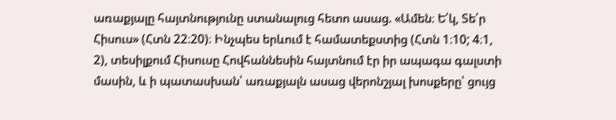առաքյալը հայտնությունը ստանալուց հետո ասաց. «Ամեն։ Ե՛կ, Տե՛ր Հիսուս» (Հտն 22։20)։ Ինչպես երևում է համատեքստից (Հտն 1։10; 4։1, 2), տեսիլքում Հիսուսը Հովհաննեսին հայտնում էր իր ապագա գալստի մասին, և ի պատասխան՝ առաքյալն ասաց վերոնշյալ խոսքերը՝ ցույց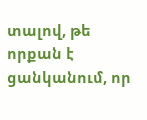տալով, թե որքան է ցանկանում, որ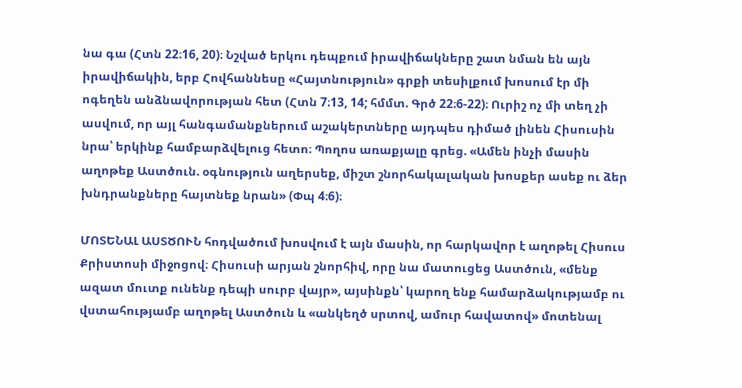նա գա (Հտն 22։16, 20)։ Նշված երկու դեպքում իրավիճակները շատ նման են այն իրավիճակին, երբ Հովհաննեսը «Հայտնություն» գրքի տեսիլքում խոսում էր մի ոգեղեն անձնավորության հետ (Հտն 7։13, 14; հմմտ. Գրծ 22։6-22)։ Ուրիշ ոչ մի տեղ չի ասվում, որ այլ հանգամանքներում աշակերտները այդպես դիմած լինեն Հիսուսին նրա՝ երկինք համբարձվելուց հետո։ Պողոս առաքյալը գրեց. «Ամեն ինչի մասին աղոթեք Աստծուն. օգնություն աղերսեք, միշտ շնորհակալական խոսքեր ասեք ու ձեր խնդրանքները հայտնեք նրան» (Փպ 4։6)։

ՄՈՏԵՆԱԼ ԱՍՏԾՈՒՆ հոդվածում խոսվում է այն մասին, որ հարկավոր է աղոթել Հիսուս Քրիստոսի միջոցով։ Հիսուսի արյան շնորհիվ, որը նա մատուցեց Աստծուն, «մենք ազատ մուտք ունենք դեպի սուրբ վայր», այսինքն՝ կարող ենք համարձակությամբ ու վստահությամբ աղոթել Աստծուն և «անկեղծ սրտով, ամուր հավատով» մոտենալ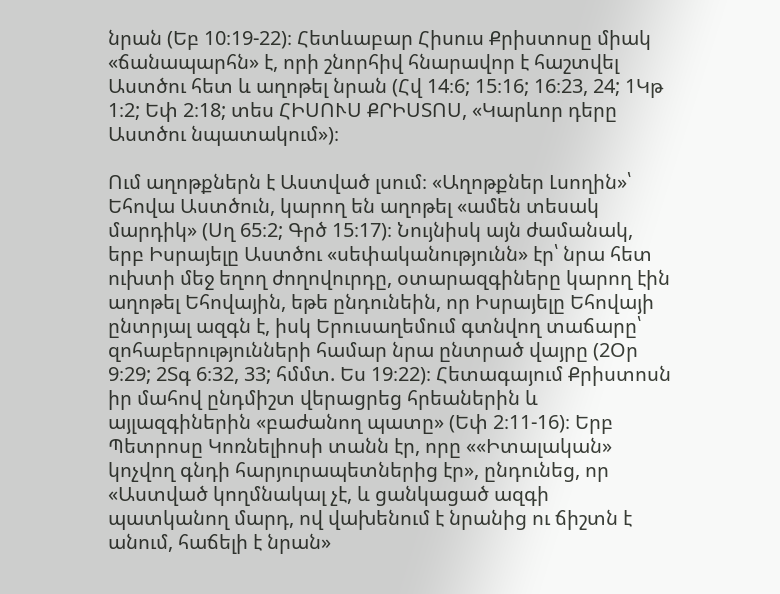նրան (Եբ 10։19-22)։ Հետևաբար Հիսուս Քրիստոսը միակ «ճանապարհն» է, որի շնորհիվ հնարավոր է հաշտվել Աստծու հետ և աղոթել նրան (Հվ 14։6; 15։16; 16։23, 24; 1Կթ 1։2; Եփ 2։18; տես ՀԻՍՈՒՍ ՔՐԻՍՏՈՍ, «Կարևոր դերը Աստծու նպատակում»)։

Ում աղոթքներն է Աստված լսում։ «Աղոթքներ Լսողին»՝ Եհովա Աստծուն, կարող են աղոթել «ամեն տեսակ մարդիկ» (Սղ 65։2; Գրծ 15։17)։ Նույնիսկ այն ժամանակ, երբ Իսրայելը Աստծու «սեփականությունն» էր՝ նրա հետ ուխտի մեջ եղող ժողովուրդը, օտարազգիները կարող էին աղոթել Եհովային, եթե ընդունեին, որ Իսրայելը Եհովայի ընտրյալ ազգն է, իսկ Երուսաղեմում գտնվող տաճարը՝ զոհաբերությունների համար նրա ընտրած վայրը (2Օր 9։29; 2Տգ 6։32, 33; հմմտ. Ես 19։22)։ Հետագայում Քրիստոսն իր մահով ընդմիշտ վերացրեց հրեաներին և այլազգիներին «բաժանող պատը» (Եփ 2։11-16)։ Երբ Պետրոսը Կոռնելիոսի տանն էր, որը ««Իտալական» կոչվող գնդի հարյուրապետներից էր», ընդունեց, որ «Աստված կողմնակալ չէ, և ցանկացած ազգի պատկանող մարդ, ով վախենում է նրանից ու ճիշտն է անում, հաճելի է նրան»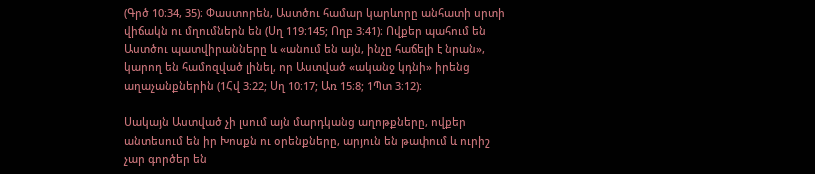(Գրծ 10։34, 35)։ Փաստորեն, Աստծու համար կարևորը անհատի սրտի վիճակն ու մղումներն են (Սղ 119։145; Ողբ 3։41)։ Ովքեր պահում են Աստծու պատվիրանները և «անում են այն, ինչը հաճելի է նրան», կարող են համոզված լինել, որ Աստված «ականջ կդնի» իրենց աղաչանքներին (1Հվ 3։22; Սղ 10։17; Առ 15։8; 1Պտ 3։12)։

Սակայն Աստված չի լսում այն մարդկանց աղոթքները, ովքեր անտեսում են իր Խոսքն ու օրենքները, արյուն են թափում և ուրիշ չար գործեր են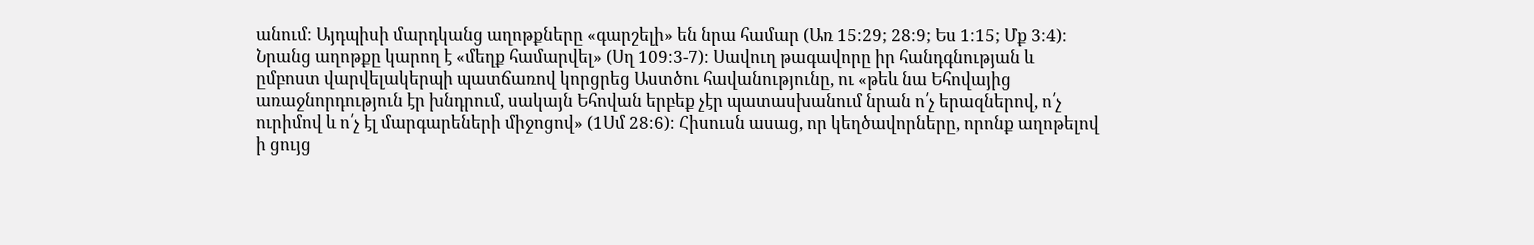անում։ Այդպիսի մարդկանց աղոթքները «գարշելի» են նրա համար (Առ 15։29; 28։9; Ես 1։15; Մք 3։4)։ Նրանց աղոթքը կարող է «մեղք համարվել» (Սղ 109։3-7)։ Սավուղ թագավորը իր հանդգնության և ըմբոստ վարվելակերպի պատճառով կորցրեց Աստծու հավանությունը, ու «թեև նա Եհովայից առաջնորդություն էր խնդրում, սակայն Եհովան երբեք չէր պատասխանում նրան ո՛չ երազներով, ո՛չ ուրիմով և ո՛չ էլ մարգարեների միջոցով» (1Սմ 28։6)։ Հիսուսն ասաց, որ կեղծավորները, որոնք աղոթելով ի ցույց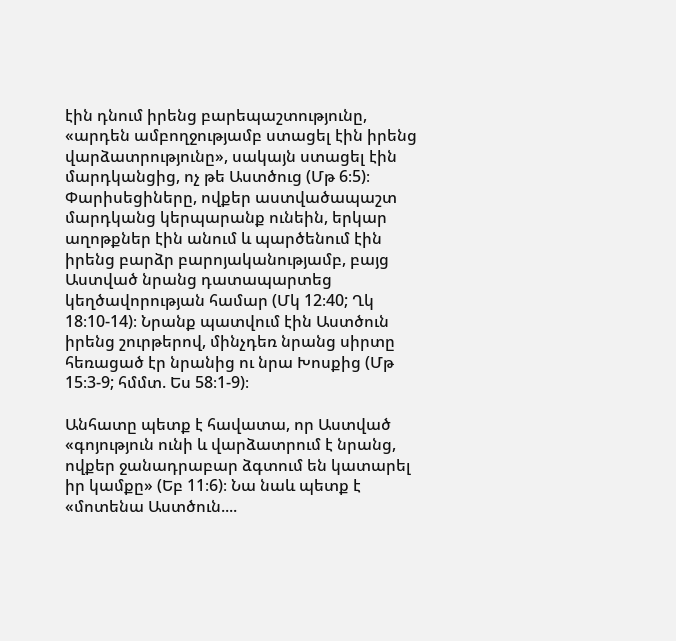էին դնում իրենց բարեպաշտությունը, «արդեն ամբողջությամբ ստացել էին իրենց վարձատրությունը», սակայն ստացել էին մարդկանցից, ոչ թե Աստծուց (Մթ 6։5)։ Փարիսեցիները, ովքեր աստվածապաշտ մարդկանց կերպարանք ունեին, երկար աղոթքներ էին անում և պարծենում էին իրենց բարձր բարոյականությամբ, բայց Աստված նրանց դատապարտեց կեղծավորության համար (Մկ 12։40; Ղկ 18։10-14)։ Նրանք պատվում էին Աստծուն իրենց շուրթերով, մինչդեռ նրանց սիրտը հեռացած էր նրանից ու նրա Խոսքից (Մթ 15։3-9; հմմտ. Ես 58։1-9)։

Անհատը պետք է հավատա, որ Աստված «գոյություն ունի և վարձատրում է նրանց, ովքեր ջանադրաբար ձգտում են կատարել իր կամքը» (Եբ 11։6)։ Նա նաև պետք է «մոտենա Աստծուն....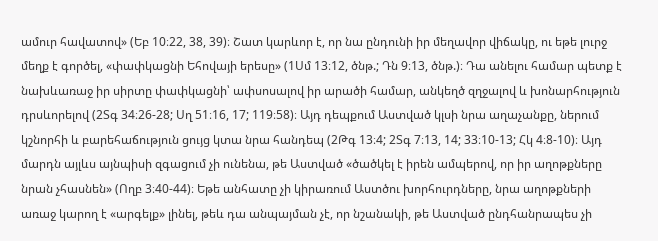ամուր հավատով» (Եբ 10։22, 38, 39)։ Շատ կարևոր է, որ նա ընդունի իր մեղավոր վիճակը, ու եթե լուրջ մեղք է գործել, «փափկացնի Եհովայի երեսը» (1Սմ 13։12, ծնթ.; Դն 9։13, ծնթ.)։ Դա անելու համար պետք է նախևառաջ իր սիրտը փափկացնի՝ ափսոսալով իր արածի համար, անկեղծ զղջալով և խոնարհություն դրսևորելով (2Տգ 34։26-28; Սղ 51։16, 17; 119։58)։ Այդ դեպքում Աստված կլսի նրա աղաչանքը, ներում կշնորհի և բարեհաճություն ցույց կտա նրա հանդեպ (2Թգ 13։4; 2Տգ 7։13, 14; 33։10-13; Հկ 4։8-10)։ Այդ մարդն այլևս այնպիսի զգացում չի ունենա, թե Աստված «ծածկել է իրեն ամպերով, որ իր աղոթքները նրան չհասնեն» (Ողբ 3։40-44)։ Եթե անհատը չի կիրառում Աստծու խորհուրդները, նրա աղոթքների առաջ կարող է «արգելք» լինել, թեև դա անպայման չէ, որ նշանակի, թե Աստված ընդհանրապես չի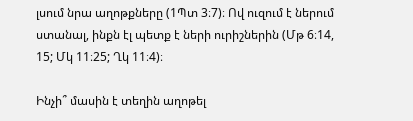լսում նրա աղոթքները (1Պտ 3։7)։ Ով ուզում է ներում ստանալ, ինքն էլ պետք է ների ուրիշներին (Մթ 6։14, 15; Մկ 11։25; Ղկ 11։4)։

Ինչի՞ մասին է տեղին աղոթել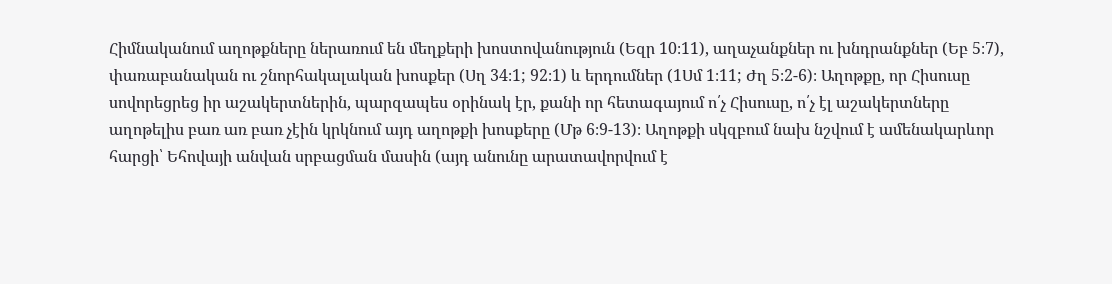Հիմնականում աղոթքները ներառում են մեղքերի խոստովանություն (Եզր 10։11), աղաչանքներ ու խնդրանքներ (Եբ 5։7), փառաբանական ու շնորհակալական խոսքեր (Սղ 34։1; 92։1) և երդումներ (1Սմ 1։11; Ժղ 5։2-6)։ Աղոթքը, որ Հիսուսը սովորեցրեց իր աշակերտներին, պարզապես օրինակ էր, քանի որ հետագայում ո՛չ Հիսուսը, ո՛չ էլ աշակերտները աղոթելիս բառ առ բառ չէին կրկնում այդ աղոթքի խոսքերը (Մթ 6։9-13)։ Աղոթքի սկզբում նախ նշվում է ամենակարևոր հարցի՝ Եհովայի անվան սրբացման մասին (այդ անունը արատավորվում է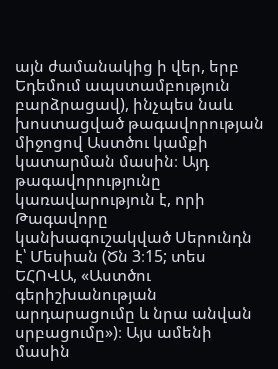այն ժամանակից ի վեր, երբ Եդեմում ապստամբություն բարձրացավ), ինչպես նաև խոստացված թագավորության միջոցով Աստծու կամքի կատարման մասին։ Այդ թագավորությունը կառավարություն է, որի Թագավորը կանխագուշակված Սերունդն է՝ Մեսիան (Ծն 3։15; տես ԵՀՈՎԱ, «Աստծու գերիշխանության արդարացումը և նրա անվան սրբացումը»)։ Այս ամենի մասին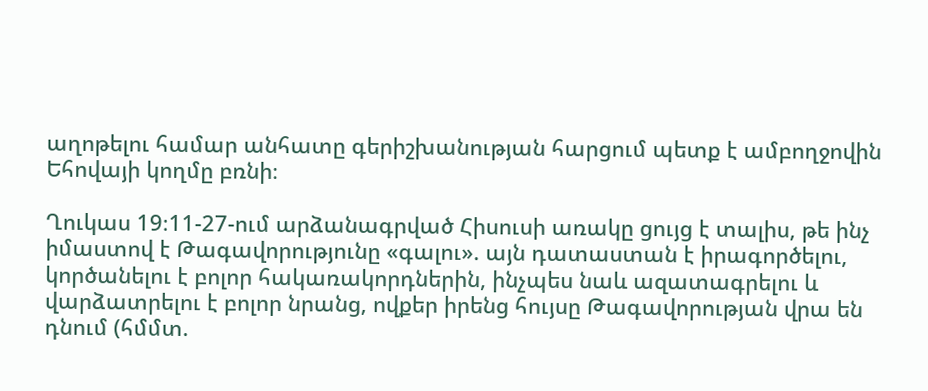աղոթելու համար անհատը գերիշխանության հարցում պետք է ամբողջովին Եհովայի կողմը բռնի։

Ղուկաս 19։11-27-ում արձանագրված Հիսուսի առակը ցույց է տալիս, թե ինչ իմաստով է Թագավորությունը «գալու». այն դատաստան է իրագործելու, կործանելու է բոլոր հակառակորդներին, ինչպես նաև ազատագրելու և վարձատրելու է բոլոր նրանց, ովքեր իրենց հույսը Թագավորության վրա են դնում (հմմտ.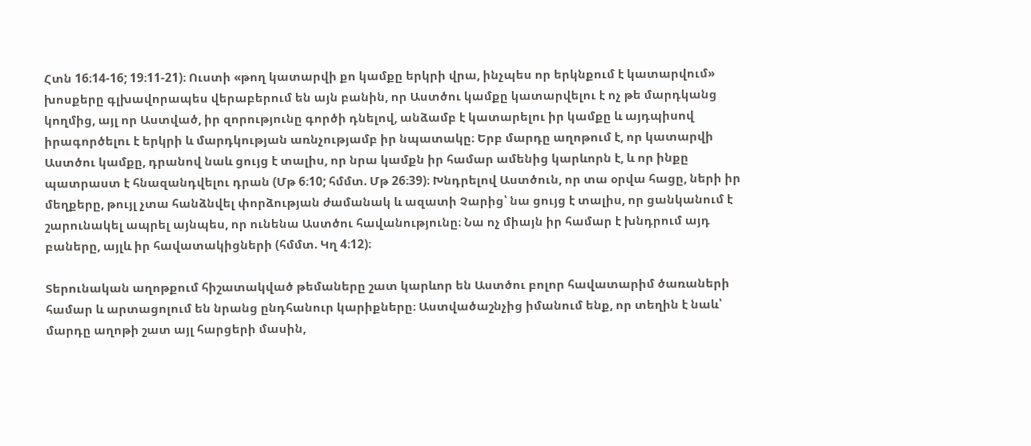Հտն 16։14-16; 19։11-21)։ Ուստի «թող կատարվի քո կամքը երկրի վրա, ինչպես որ երկնքում է կատարվում» խոսքերը գլխավորապես վերաբերում են այն բանին, որ Աստծու կամքը կատարվելու է ոչ թե մարդկանց կողմից, այլ որ Աստված, իր զորությունը գործի դնելով, անձամբ է կատարելու իր կամքը և այդպիսով իրագործելու է երկրի և մարդկության առնչությամբ իր նպատակը։ Երբ մարդը աղոթում է, որ կատարվի Աստծու կամքը, դրանով նաև ցույց է տալիս, որ նրա կամքն իր համար ամենից կարևորն է, և որ ինքը պատրաստ է հնազանդվելու դրան (Մթ 6։10; հմմտ. Մթ 26։39)։ Խնդրելով Աստծուն, որ տա օրվա հացը, ների իր մեղքերը, թույլ չտա հանձնվել փորձության ժամանակ և ազատի Չարից՝ նա ցույց է տալիս, որ ցանկանում է շարունակել ապրել այնպես, որ ունենա Աստծու հավանությունը։ Նա ոչ միայն իր համար է խնդրում այդ բաները, այլև իր հավատակիցների (հմմտ. Կղ 4։12)։

Տերունական աղոթքում հիշատակված թեմաները շատ կարևոր են Աստծու բոլոր հավատարիմ ծառաների համար և արտացոլում են նրանց ընդհանուր կարիքները։ Աստվածաշնչից իմանում ենք, որ տեղին է նաև՝ մարդը աղոթի շատ այլ հարցերի մասին,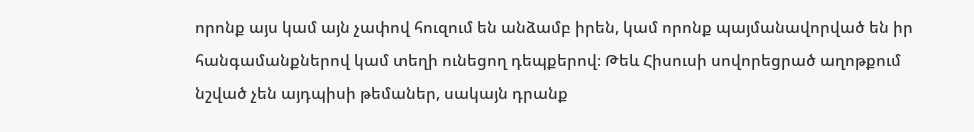որոնք այս կամ այն չափով հուզում են անձամբ իրեն, կամ որոնք պայմանավորված են իր հանգամանքներով կամ տեղի ունեցող դեպքերով։ Թեև Հիսուսի սովորեցրած աղոթքում նշված չեն այդպիսի թեմաներ, սակայն դրանք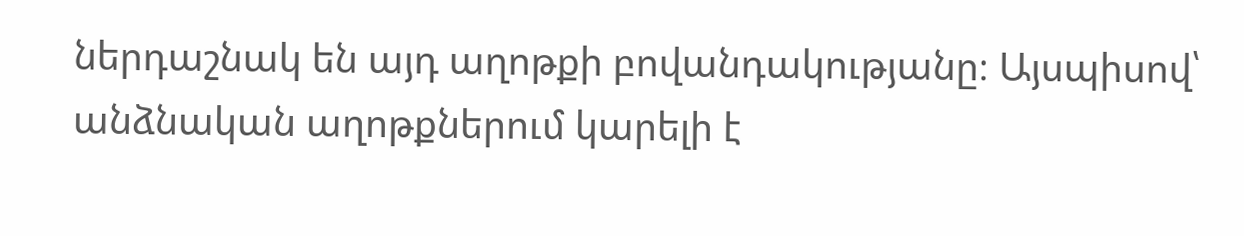ներդաշնակ են այդ աղոթքի բովանդակությանը։ Այսպիսով՝ անձնական աղոթքներում կարելի է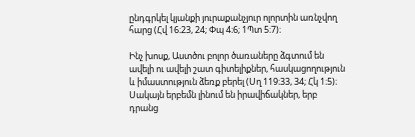ընդգրկել կյանքի յուրաքանչյուր ոլորտին առնչվող հարց (Հվ 16։23, 24; Փպ 4։6; 1Պտ 5։7)։

Ինչ խոսք, Աստծու բոլոր ծառաները ձգտում են ավելի ու ավելի շատ գիտելիքներ, հասկացողություն և իմաստություն ձեռք բերել (Սղ 119։33, 34; Հկ 1։5)։ Սակայն երբեմն լինում են իրավիճակներ, երբ դրանց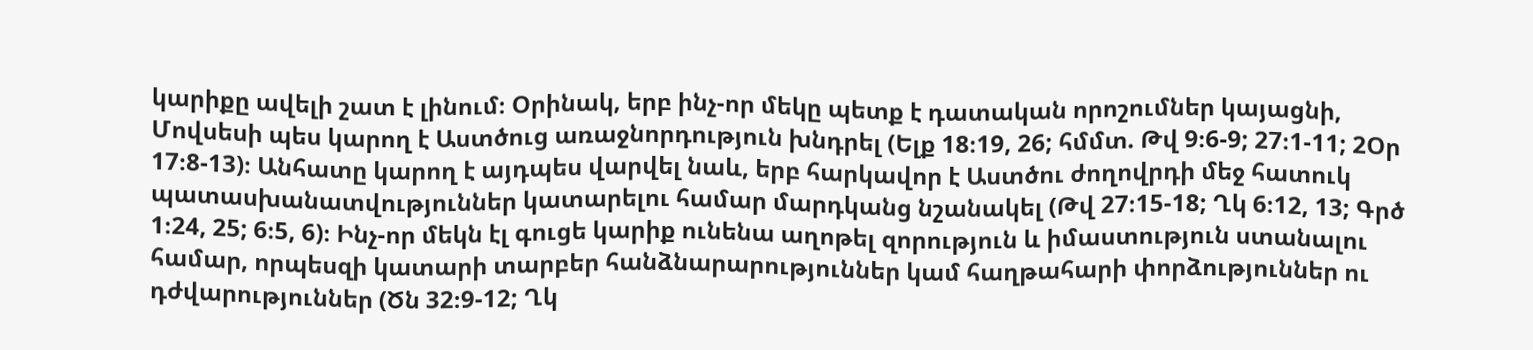կարիքը ավելի շատ է լինում։ Օրինակ, երբ ինչ-որ մեկը պետք է դատական որոշումներ կայացնի, Մովսեսի պես կարող է Աստծուց առաջնորդություն խնդրել (Ելք 18։19, 26; հմմտ. Թվ 9։6-9; 27։1-11; 2Օր 17։8-13)։ Անհատը կարող է այդպես վարվել նաև, երբ հարկավոր է Աստծու ժողովրդի մեջ հատուկ պատասխանատվություններ կատարելու համար մարդկանց նշանակել (Թվ 27։15-18; Ղկ 6։12, 13; Գրծ 1։24, 25; 6։5, 6)։ Ինչ-որ մեկն էլ գուցե կարիք ունենա աղոթել զորություն և իմաստություն ստանալու համար, որպեսզի կատարի տարբեր հանձնարարություններ կամ հաղթահարի փորձություններ ու դժվարություններ (Ծն 32։9-12; Ղկ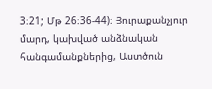3։21; Մթ 26։36-44)։ Յուրաքանչյուր մարդ, կախված անձնական հանգամանքներից, Աստծուն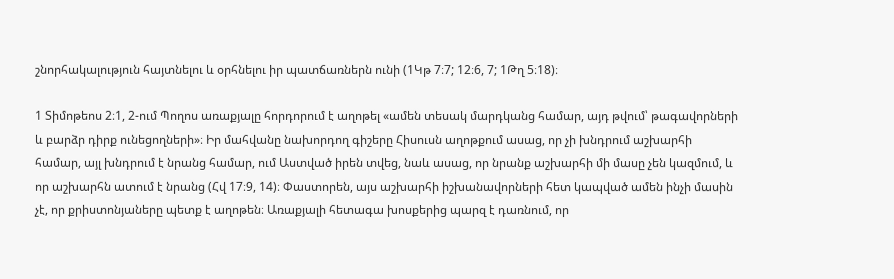շնորհակալություն հայտնելու և օրհնելու իր պատճառներն ունի (1Կթ 7։7; 12։6, 7; 1Թղ 5։18)։

1 Տիմոթեոս 2։1, 2-ում Պողոս առաքյալը հորդորում է աղոթել «ամեն տեսակ մարդկանց համար, այդ թվում՝ թագավորների և բարձր դիրք ունեցողների»։ Իր մահվանը նախորդող գիշերը Հիսուսն աղոթքում ասաց, որ չի խնդրում աշխարհի համար, այլ խնդրում է նրանց համար, ում Աստված իրեն տվեց, նաև ասաց, որ նրանք աշխարհի մի մասը չեն կազմում, և որ աշխարհն ատում է նրանց (Հվ 17։9, 14)։ Փաստորեն, այս աշխարհի իշխանավորների հետ կապված ամեն ինչի մասին չէ, որ քրիստոնյաները պետք է աղոթեն։ Առաքյալի հետագա խոսքերից պարզ է դառնում, որ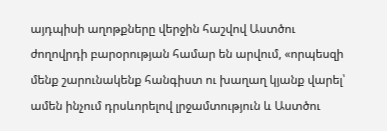այդպիսի աղոթքները վերջին հաշվով Աստծու ժողովրդի բարօրության համար են արվում, «որպեսզի մենք շարունակենք հանգիստ ու խաղաղ կյանք վարել՝ ամեն ինչում դրսևորելով լրջամտություն և Աստծու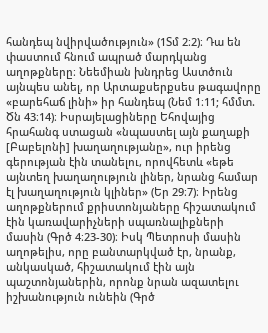հանդեպ նվիրվածություն» (1Տմ 2։2)։ Դա են փաստում հնում ապրած մարդկանց աղոթքները։ Նեեմիան խնդրեց Աստծուն այնպես անել, որ Արտաքսերքսես թագավորը «բարեհաճ լինի» իր հանդեպ (Նեմ 1։11; հմմտ. Ծն 43։14)։ Իսրայելացիները Եհովայից հրահանգ ստացան «նպաստել այն քաղաքի [Բաբելոնի] խաղաղությանը», ուր իրենց գերության էին տանելու, որովհետև «եթե այնտեղ խաղաղություն լիներ, նրանց համար էլ խաղաղություն կլիներ» (Եր 29։7)։ Իրենց աղոթքներում քրիստոնյաները հիշատակում էին կառավարիչների սպառնալիքների մասին (Գրծ 4։23-30)։ Իսկ Պետրոսի մասին աղոթելիս, որը բանտարկված էր, նրանք, անկասկած, հիշատակում էին այն պաշտոնյաներին, որոնք նրան ազատելու իշխանություն ունեին (Գրծ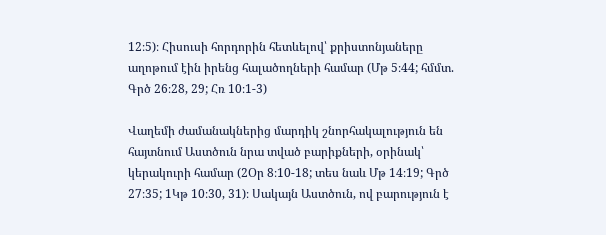12։5)։ Հիսուսի հորդորին հետևելով՝ քրիստոնյաները աղոթում էին իրենց հալածողների համար (Մթ 5։44; հմմտ. Գրծ 26։28, 29; Հռ 10։1-3)

Վաղեմի ժամանակներից մարդիկ շնորհակալություն են հայտնում Աստծուն նրա տված բարիքների, օրինակ՝ կերակուրի համար (2Օր 8։10-18; տես նաև Մթ 14։19; Գրծ 27։35; 1Կթ 10։30, 31)։ Սակայն Աստծուն, ով բարություն է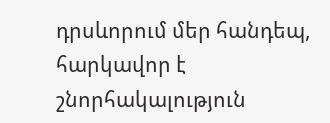դրսևորում մեր հանդեպ, հարկավոր է շնորհակալություն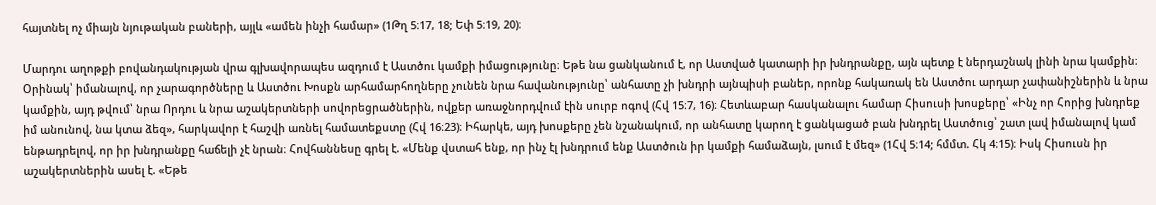հայտնել ոչ միայն նյութական բաների, այլև «ամեն ինչի համար» (1Թղ 5։17, 18; Եփ 5։19, 20)։

Մարդու աղոթքի բովանդակության վրա գլխավորապես ազդում է Աստծու կամքի իմացությունը։ Եթե նա ցանկանում է, որ Աստված կատարի իր խնդրանքը, այն պետք է ներդաշնակ լինի նրա կամքին։ Օրինակ՝ իմանալով, որ չարագործները և Աստծու Խոսքն արհամարհողները չունեն նրա հավանությունը՝ անհատը չի խնդրի այնպիսի բաներ, որոնք հակառակ են Աստծու արդար չափանիշներին և նրա կամքին, այդ թվում՝ նրա Որդու և նրա աշակերտների սովորեցրածներին, ովքեր առաջնորդվում էին սուրբ ոգով (Հվ 15։7, 16)։ Հետևաբար հասկանալու համար Հիսուսի խոսքերը՝ «Ինչ որ Հորից խնդրեք իմ անունով, նա կտա ձեզ», հարկավոր է հաշվի առնել համատեքստը (Հվ 16։23)։ Իհարկե, այդ խոսքերը չեն նշանակում, որ անհատը կարող է ցանկացած բան խնդրել Աստծուց՝ շատ լավ իմանալով կամ ենթադրելով, որ իր խնդրանքը հաճելի չէ նրան։ Հովհաննեսը գրել է. «Մենք վստահ ենք, որ ինչ էլ խնդրում ենք Աստծուն իր կամքի համաձայն, լսում է մեզ» (1Հվ 5։14; հմմտ. Հկ 4։15)։ Իսկ Հիսուսն իր աշակերտներին ասել է. «Եթե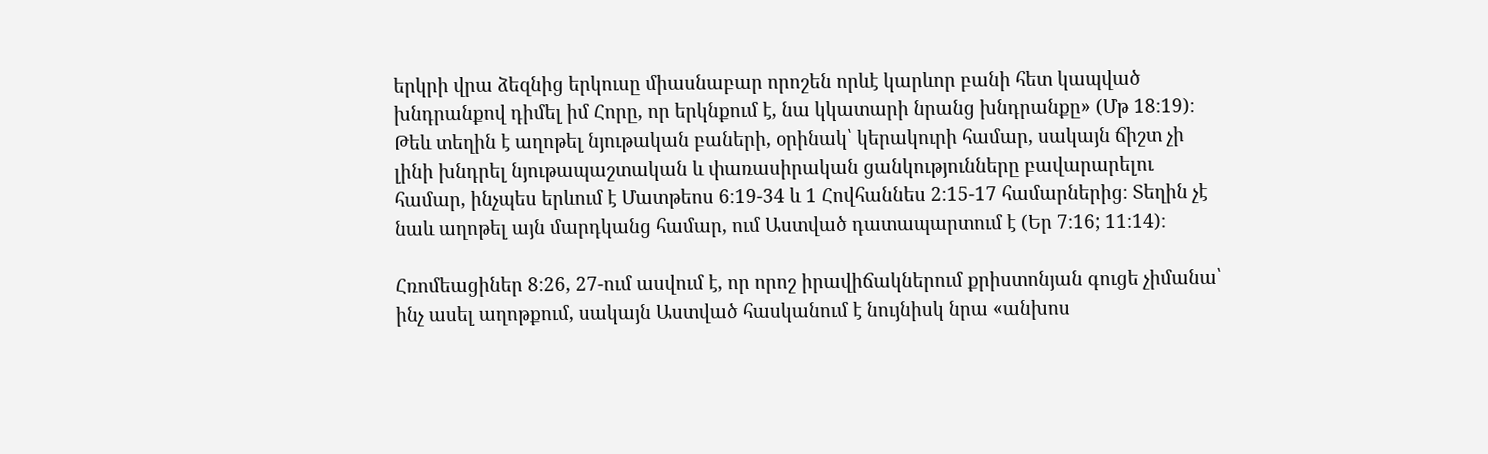երկրի վրա ձեզնից երկուսը միասնաբար որոշեն որևէ կարևոր բանի հետ կապված խնդրանքով դիմել իմ Հորը, որ երկնքում է, նա կկատարի նրանց խնդրանքը» (Մթ 18։19)։ Թեև տեղին է աղոթել նյութական բաների, օրինակ՝ կերակուրի համար, սակայն ճիշտ չի լինի խնդրել նյութապաշտական և փառասիրական ցանկությունները բավարարելու համար, ինչպես երևում է Մատթեոս 6։19-34 և 1 Հովհաննես 2։15-17 համարներից։ Տեղին չէ նաև աղոթել այն մարդկանց համար, ում Աստված դատապարտում է (Եր 7։16; 11։14)։

Հռոմեացիներ 8։26, 27-ում ասվում է, որ որոշ իրավիճակներում քրիստոնյան գուցե չիմանա՝ ինչ ասել աղոթքում, սակայն Աստված հասկանում է նույնիսկ նրա «անխոս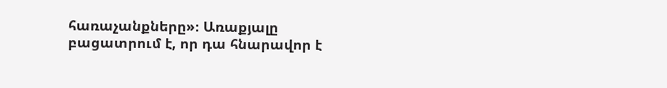հառաչանքները»։ Առաքյալը բացատրում է, որ դա հնարավոր է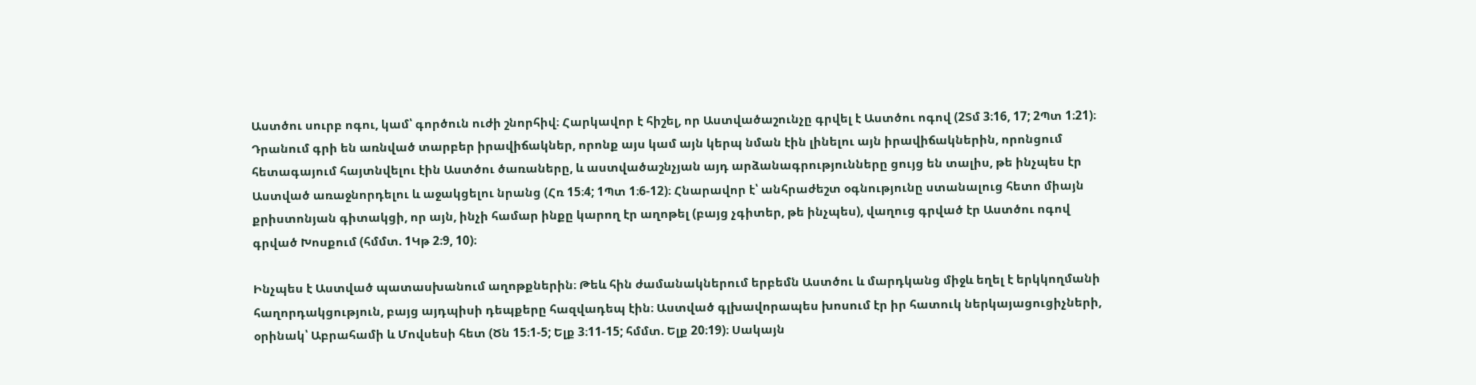Աստծու սուրբ ոգու, կամ՝ գործուն ուժի շնորհիվ։ Հարկավոր է հիշել, որ Աստվածաշունչը գրվել է Աստծու ոգով (2Տմ 3։16, 17; 2Պտ 1։21)։ Դրանում գրի են առնված տարբեր իրավիճակներ, որոնք այս կամ այն կերպ նման էին լինելու այն իրավիճակներին, որոնցում հետագայում հայտնվելու էին Աստծու ծառաները, և աստվածաշնչյան այդ արձանագրությունները ցույց են տալիս, թե ինչպես էր Աստված առաջնորդելու և աջակցելու նրանց (Հռ 15։4; 1Պտ 1։6-12)։ Հնարավոր է՝ անհրաժեշտ օգնությունը ստանալուց հետո միայն քրիստոնյան գիտակցի, որ այն, ինչի համար ինքը կարող էր աղոթել (բայց չգիտեր, թե ինչպես), վաղուց գրված էր Աստծու ոգով գրված Խոսքում (հմմտ. 1Կթ 2։9, 10)։

Ինչպես է Աստված պատասխանում աղոթքներին։ Թեև հին ժամանակներում երբեմն Աստծու և մարդկանց միջև եղել է երկկողմանի հաղորդակցություն, բայց այդպիսի դեպքերը հազվադեպ էին։ Աստված գլխավորապես խոսում էր իր հատուկ ներկայացուցիչների, օրինակ՝ Աբրահամի և Մովսեսի հետ (Ծն 15։1-5; Ելք 3։11-15; հմմտ. Ելք 20։19)։ Սակայն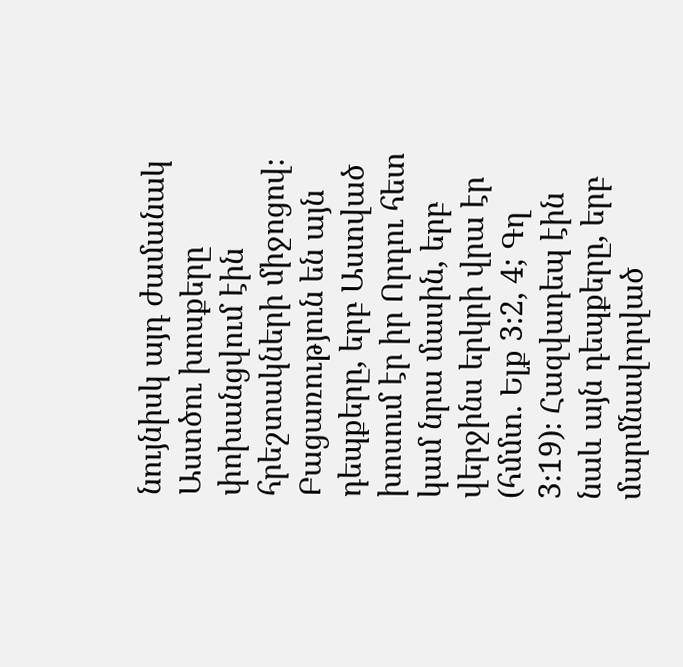նույնիսկ այդ ժամանակ Աստծու խոսքերը փոխանցվում էին հրեշտակների միջոցով։ Բացառություն են այն դեպքերը, երբ Աստված խոսում էր իր Որդու հետ կամ նրա մասին, երբ վերջինս երկրի վրա էր (հմմտ. Ելք 3։2, 4; Գղ 3։19)։ Հազվադեպ էին նաև այն դեպքերը, երբ մարմնավորված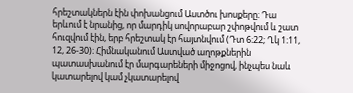հրեշտակներն էին փոխանցում Աստծու խոսքերը։ Դա երևում է նրանից, որ մարդիկ սովորաբար շփոթվում և շատ հուզվում էին, երբ հրեշտակ էր հայտնվում (Դտ 6։22; Ղկ 1։11, 12, 26-30)։ Հիմնականում Աստված աղոթքներին պատասխանում էր մարգարեների միջոցով, ինչպես նաև կատարելով կամ չկատարելով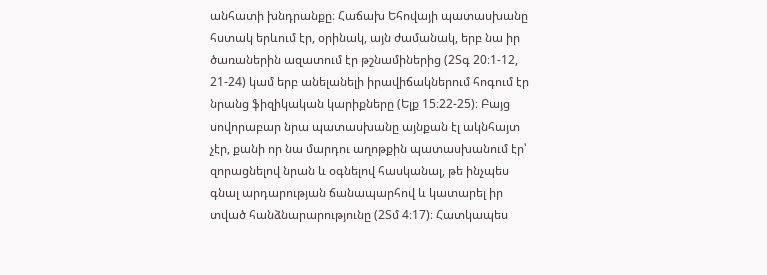անհատի խնդրանքը։ Հաճախ Եհովայի պատասխանը հստակ երևում էր, օրինակ, այն ժամանակ, երբ նա իր ծառաներին ազատում էր թշնամիներից (2Տգ 20։1-12, 21-24) կամ երբ անելանելի իրավիճակներում հոգում էր նրանց ֆիզիկական կարիքները (Ելք 15։22-25)։ Բայց սովորաբար նրա պատասխանը այնքան էլ ակնհայտ չէր, քանի որ նա մարդու աղոթքին պատասխանում էր՝ զորացնելով նրան և օգնելով հասկանալ, թե ինչպես գնալ արդարության ճանապարհով և կատարել իր տված հանձնարարությունը (2Տմ 4։17)։ Հատկապես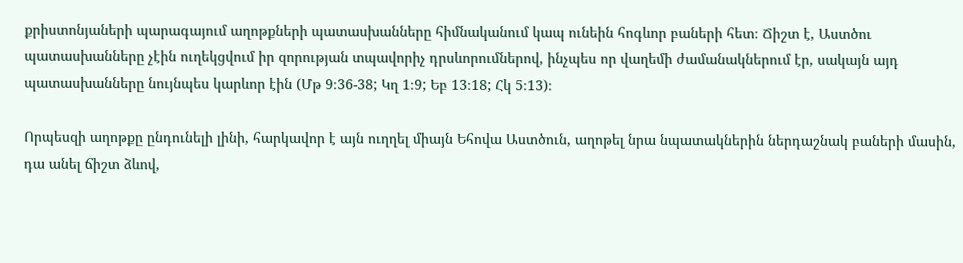քրիստոնյաների պարագայում աղոթքների պատասխանները հիմնականում կապ ունեին հոգևոր բաների հետ։ Ճիշտ է, Աստծու պատասխանները չէին ուղեկցվում իր զորության տպավորիչ դրսևորումներով, ինչպես որ վաղեմի ժամանակներում էր, սակայն այդ պատասխանները նույնպես կարևոր էին (Մթ 9։36-38; Կղ 1։9; Եբ 13։18; Հկ 5։13)։

Որպեսզի աղոթքը ընդունելի լինի, հարկավոր է այն ուղղել միայն Եհովա Աստծուն, աղոթել նրա նպատակներին ներդաշնակ բաների մասին, դա անել ճիշտ ձևով,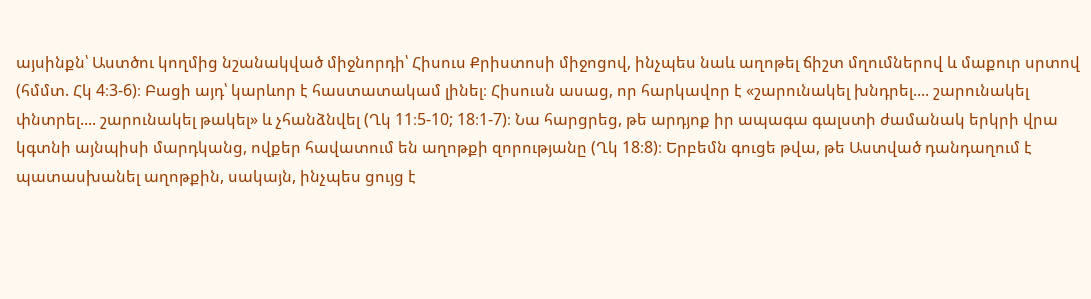այսինքն՝ Աստծու կողմից նշանակված միջնորդի՝ Հիսուս Քրիստոսի միջոցով, ինչպես նաև աղոթել ճիշտ մղումներով և մաքուր սրտով (հմմտ. Հկ 4։3-6)։ Բացի այդ՝ կարևոր է հաստատակամ լինել։ Հիսուսն ասաց, որ հարկավոր է «շարունակել խնդրել.... շարունակել փնտրել.... շարունակել թակել» և չհանձնվել (Ղկ 11։5-10; 18։1-7)։ Նա հարցրեց, թե արդյոք իր ապագա գալստի ժամանակ երկրի վրա կգտնի այնպիսի մարդկանց, ովքեր հավատում են աղոթքի զորությանը (Ղկ 18։8)։ Երբեմն գուցե թվա, թե Աստված դանդաղում է պատասխանել աղոթքին, սակայն, ինչպես ցույց է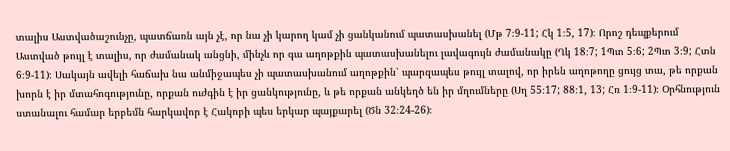տալիս Աստվածաշունչը, պատճառն այն չէ, որ նա չի կարող կամ չի ցանկանում պատասխանել (Մթ 7։9-11; Հկ 1։5, 17)։ Որոշ դեպքերում Աստված թույլ է տալիս, որ ժամանակ անցնի, մինչև որ գա աղոթքին պատասխանելու լավագույն ժամանակը (Ղկ 18։7; 1Պտ 5։6; 2Պտ 3։9; Հտն 6։9-11)։ Սակայն ավելի հաճախ նա անմիջապես չի պատասխանում աղոթքին՝ պարզապես թույլ տալով, որ իրեն աղոթողը ցույց տա, թե որքան խորն է իր մտահոգությունը, որքան ուժգին է իր ցանկությունը, և թե որքան անկեղծ են իր մղումները (Սղ 55։17; 88։1, 13; Հռ 1։9-11)։ Օրհնություն ստանալու համար երբեմն հարկավոր է Հակոբի պես երկար պայքարել (Ծն 32։24-26)։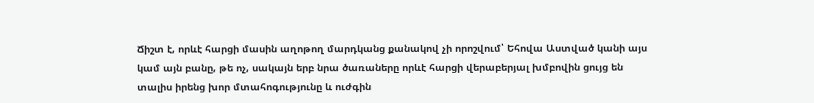Ճիշտ է, որևէ հարցի մասին աղոթող մարդկանց քանակով չի որոշվում՝ Եհովա Աստված կանի այս կամ այն բանը, թե ոչ, սակայն երբ նրա ծառաները որևէ հարցի վերաբերյալ խմբովին ցույց են տալիս իրենց խոր մտահոգությունը և ուժգին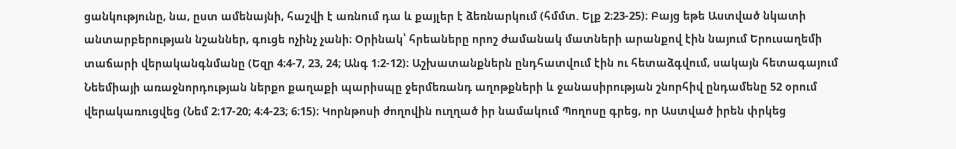ցանկությունը, նա, ըստ ամենայնի, հաշվի է առնում դա և քայլեր է ձեռնարկում (հմմտ. Ելք 2։23-25)։ Բայց եթե Աստված նկատի անտարբերության նշաններ, գուցե ոչինչ չանի։ Օրինակ՝ հրեաները որոշ ժամանակ մատների արանքով էին նայում Երուսաղեմի տաճարի վերականգնմանը (Եզր 4։4-7, 23, 24; Անգ 1։2-12)։ Աշխատանքներն ընդհատվում էին ու հետաձգվում, սակայն հետագայում Նեեմիայի առաջնորդության ներքո քաղաքի պարիսպը ջերմեռանդ աղոթքների և ջանասիրության շնորհիվ ընդամենը 52 օրում վերակառուցվեց (Նեմ 2։17-20; 4։4-23; 6։15)։ Կորնթոսի ժողովին ուղղած իր նամակում Պողոսը գրեց, որ Աստված իրեն փրկեց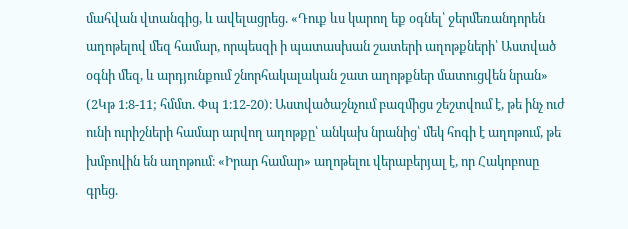մահվան վտանգից, և ավելացրեց. «Դուք ևս կարող եք օգնել՝ ջերմեռանդորեն աղոթելով մեզ համար, որպեսզի ի պատասխան շատերի աղոթքների՝ Աստված օգնի մեզ, և արդյունքում շնորհակալական շատ աղոթքներ մատուցվեն նրան» (2Կթ 1։8-11; հմմտ. Փպ 1։12-20)։ Աստվածաշնչում բազմիցս շեշտվում է, թե ինչ ուժ ունի ուրիշների համար արվող աղոթքը՝ անկախ նրանից՝ մեկ հոգի է աղոթում, թե խմբովին են աղոթում։ «Իրար համար» աղոթելու վերաբերյալ է, որ Հակոբոսը գրեց.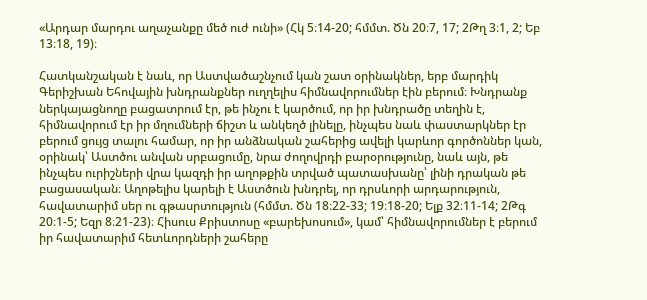«Արդար մարդու աղաչանքը մեծ ուժ ունի» (Հկ 5։14-20; հմմտ. Ծն 20։7, 17; 2Թղ 3։1, 2; Եբ 13։18, 19)։

Հատկանշական է նաև, որ Աստվածաշնչում կան շատ օրինակներ, երբ մարդիկ Գերիշխան Եհովային խնդրանքներ ուղղելիս հիմնավորումներ էին բերում։ Խնդրանք ներկայացնողը բացատրում էր, թե ինչու է կարծում, որ իր խնդրածը տեղին է, հիմնավորում էր իր մղումների ճիշտ և անկեղծ լինելը, ինչպես նաև փաստարկներ էր բերում ցույց տալու համար, որ իր անձնական շահերից ավելի կարևոր գործոններ կան, օրինակ՝ Աստծու անվան սրբացումը, նրա ժողովրդի բարօրությունը, նաև այն, թե ինչպես ուրիշների վրա կազդի իր աղոթքին տրված պատասխանը՝ լինի դրական թե բացասական։ Աղոթելիս կարելի է Աստծուն խնդրել, որ դրսևորի արդարություն, հավատարիմ սեր ու գթասրտություն (հմմտ. Ծն 18։22-33; 19։18-20; Ելք 32։11-14; 2Թգ 20։1-5; Եզր 8։21-23)։ Հիսուս Քրիստոսը «բարեխոսում», կամ՝ հիմնավորումներ է բերում իր հավատարիմ հետևորդների շահերը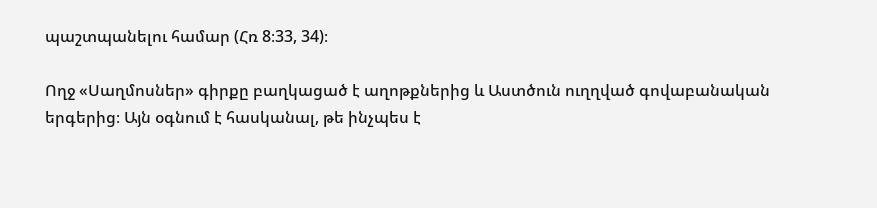պաշտպանելու համար (Հռ 8։33, 34)։

Ողջ «Սաղմոսներ» գիրքը բաղկացած է աղոթքներից և Աստծուն ուղղված գովաբանական երգերից։ Այն օգնում է հասկանալ, թե ինչպես է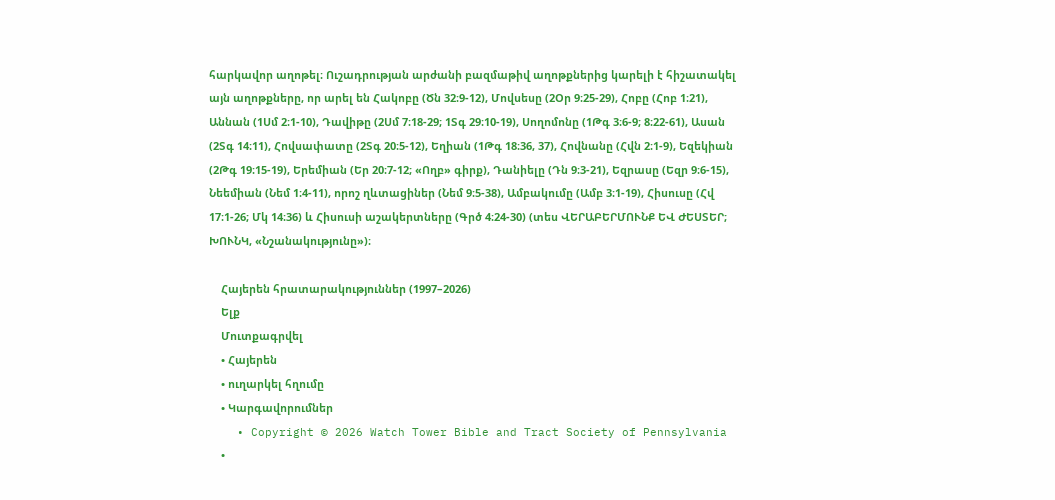հարկավոր աղոթել։ Ուշադրության արժանի բազմաթիվ աղոթքներից կարելի է հիշատակել այն աղոթքները, որ արել են Հակոբը (Ծն 32։9-12), Մովսեսը (2Օր 9։25-29), Հոբը (Հոբ 1։21), Աննան (1Սմ 2։1-10), Դավիթը (2Սմ 7։18-29; 1Տգ 29։10-19), Սողոմոնը (1Թգ 3։6-9; 8։22-61), Ասան (2Տգ 14։11), Հովսափատը (2Տգ 20։5-12), Եղիան (1Թգ 18։36, 37), Հովնանը (Հվն 2։1-9), Եզեկիան (2Թգ 19։15-19), Երեմիան (Եր 20։7-12; «Ողբ» գիրք), Դանիելը (Դն 9։3-21), Եզրասը (Եզր 9։6-15), Նեեմիան (Նեմ 1։4-11), որոշ ղևտացիներ (Նեմ 9։5-38), Ամբակումը (Ամբ 3։1-19), Հիսուսը (Հվ 17։1-26; Մկ 14։36) և Հիսուսի աշակերտները (Գրծ 4։24-30) (տես ՎԵՐԱԲԵՐՄՈՒՆՔ ԵՎ ԺԵՍՏԵՐ; ԽՈՒՆԿ, «Նշանակությունը»)։

    Հայերեն հրատարակություններ (1997–2026)
    Ելք
    Մուտքագրվել
    • Հայերեն
    • ուղարկել հղումը
    • Կարգավորումներ
    • Copyright © 2026 Watch Tower Bible and Tract Society of Pennsylvania
    •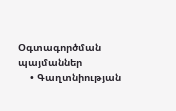Օգտագործման պայմաններ
    • Գաղտնիության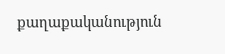քաղաքականություն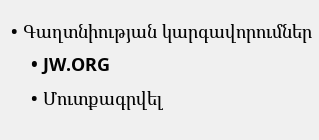• Գաղտնիության կարգավորումներ
    • JW.ORG
    • Մուտքագրվել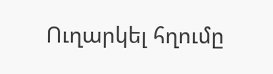Ուղարկել հղումը